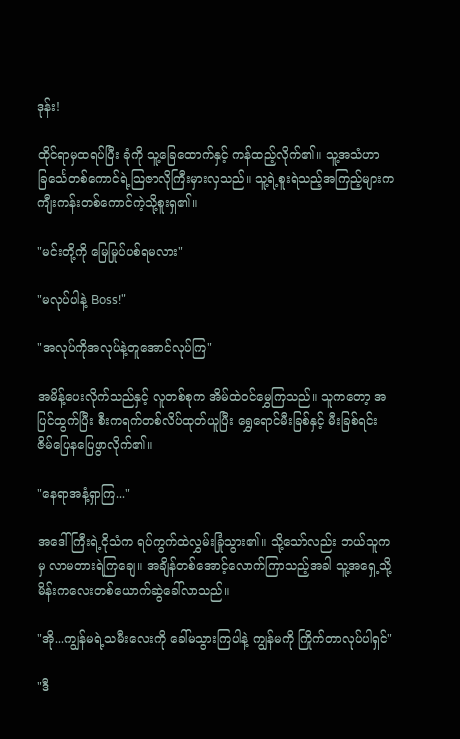ဒုန်း!

ထိုင်ရာမှထရပ်ပြီး ခုံကို သူ့ခြေထောက်နှင့် ကန်ထည့်လိုက်၏။ သူ့အသံဟာ ခြင်္သေတစ်ကောင်ရဲ့သြဇာလိုကြီးမှားလှသည်။ သူ့ရဲ့စူးရဲသည့်အကြည့်များက ကျီးကန်းတစ်ကောင်ကဲ့သို့စူးရှ၏။

"မင်းတို့ကို မြေမြုပ်ပစ်ရမလား"

"မလုပ်ပါနဲ့ Boss!"

"အလုပ်ကိုအလုပ်နဲ့တူအောင်လုပ်ကြ"

အမိန့်ပေးလိုက်သည်နှင့် လူတစ်စုက အိမ်ထဲဝင်မွှေကြသည်။ သူကတော့ အပြင်ထွက်ပြီး စီးကရက်တစ်လိပ်ထုတ်ယူပြီး ရွှေရောင်မီးခြစ်နှင့် မီးခြစ်ရင်း ဇိမ်ပြေနပြေဖွာလိုက်၏။

"နေရာအနံ့ရှာကြ..."

အဒေါ်ကြီးရဲ့ငိုသံက ရပ်ကွက်ထဲလွှမ်းခြုံသွား၏။ သို့သော်လည်း ဘယ်သူကမှ လာမတားရဲကြချေ။ အချိန်တစ်အောင့်လောက်ကြာသည့်အခါ သူ့အရှေ့သို့ မိန်းကလေးတစ်ယောက်ဆွဲခေါ်လာသည်။

"အို...ကျွန်မရဲ့သမီးလေးကို ခေါ်မသွားကြပါနဲ့ ကျွန်မကို ကြိုက်တာလုပ်ပါရှင်"

"ဒီ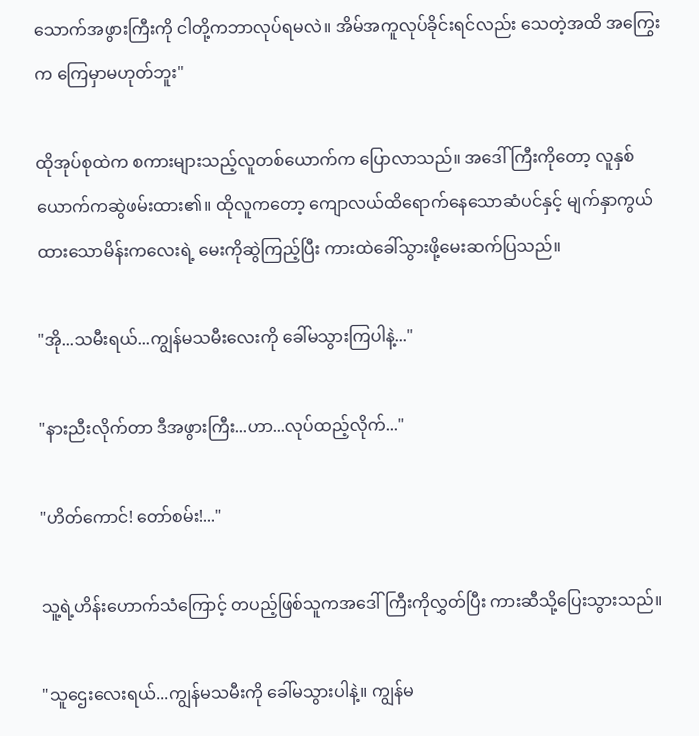သောက်အဖွားကြီးကို ငါတို့ကဘာလုပ်ရမလဲ။ အိမ်အကူလုပ်ခိုင်းရင်လည်း သေတဲ့အထိ အကြွေးက ကြေမှာမဟုတ်ဘူး"

ထိုအုပ်စုထဲက စကားများသည့်လူတစ်ယောက်က ပြောလာသည်။ အဒေါ်ကြီးကိုတော့ လူနှစ်ယောက်ကဆွဲဖမ်းထား၏။ ထိုလူကတော့ ကျောလယ်ထိရောက်နေသောဆံပင်နှင့် မျက်နှာကွယ်ထားသောမိန်းကလေးရဲ့ မေးကိုဆွဲကြည့်ပြီး ကားထဲခေါ်သွားဖို့မေးဆက်ပြသည်။

"အို...သမီးရယ်...ကျွန်မသမီးလေးကို ခေါ်မသွားကြပါနဲ့..."

"နားညီးလိုက်တာ ဒီအဖွားကြီး...ဟာ...လုပ်ထည့်လိုက်..."

"ဟိတ်ကောင်! တော်စမ်း!..."

သူ့ရဲ့ဟိန်းဟောက်သံကြောင့် တပည့်ဖြစ်သူကအဒေါ်ကြီးကိုလွှတ်ပြီး ကားဆီသို့ပြေးသွားသည်။

"သူဌေးလေးရယ်...ကျွန်မသမီးကို ခေါ်မသွားပါနဲ့။ ကျွန်မ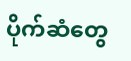ပိုက်ဆံတွေ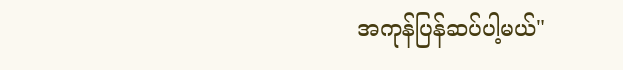အကုန်ပြန်ဆပ်ပါ့မယ်"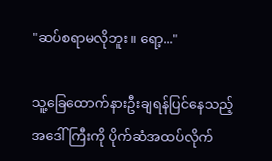"ဆပ်စရာမလိုဘူး။ ရော့..."

သူ့ခြေထောက်နားဦးချရန်ပြင်နေသည့် အဒေါ်ကြီးကို ပိုက်ဆံအထပ်လိုက်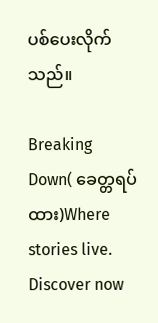ပစ်ပေးလိုက်သည်။

Breaking Down( ခေတ္တရပ်ထား)Where stories live. Discover now